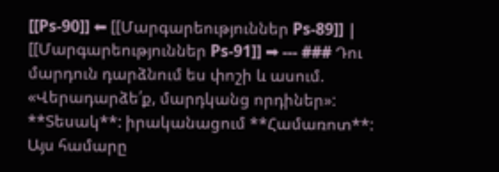[[Ps-90]] ⬅ [[Մարգարեություններ Ps-89]] | [[Մարգարեություններ Ps-91]] ➡ --- ### Դու մարդուն դարձնում ես փոշի և ասում. «Վերադարձե՛ք, մարդկանց որդիներ»: **Տեսակ**: իրականացում **Համառոտ**: Այս համարը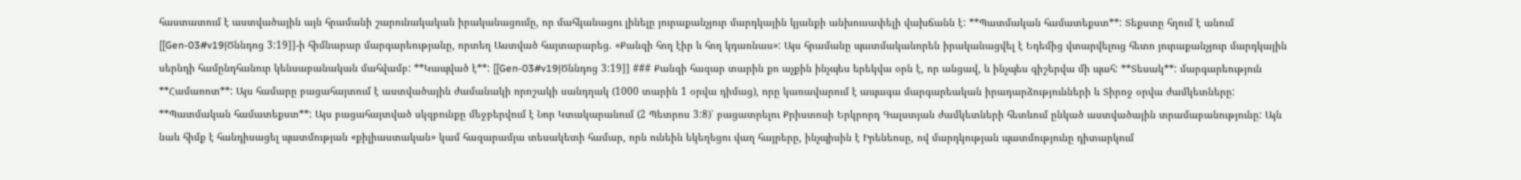հաստատում է աստվածային այն հրամանի շարունակական իրականացումը, որ մահկանացու լինելը յուրաքանչյուր մարդկային կյանքի անխուսափելի վախճանն է: **Պատմական համատեքստ**: Տեքստը հղում է անում [[Gen-03#v19|Ծննդոց 3:19]]-ի հիմնարար մարգարեությանը, որտեղ Աստված հայտարարեց. «Քանզի հող էիր և հող կդառնաս»: Այս հրամանը պատմականորեն իրականացվել է Եդեմից վտարվելուց հետո յուրաքանչյուր մարդկային սերնդի համընդհանուր կենսաբանական մահվամբ: **Կապված է**: [[Gen-03#v19|Ծննդոց 3:19]] ### Քանզի հազար տարին քո աչքին ինչպես երեկվա օրն է, որ անցավ, և ինչպես գիշերվա մի պահ: **Տեսակ**: մարգարեություն **Համառոտ**: Այս համարը բացահայտում է աստվածային ժամանակի որոշակի սանդղակ (1000 տարին 1 օրվա դիմաց), որը կառավարում է ապագա մարգարեական իրադարձությունների և Տիրոջ օրվա ժամկետները: **Պատմական համատեքստ**: Այս բացահայտված սկզբունքը մեջբերվում է Նոր Կտակարանում (2 Պետրոս 3:8)՝ բացատրելու Քրիստոսի Երկրորդ Գալստյան ժամկետների հետևում ընկած աստվածային տրամաբանությունը: Այն նաև հիմք է հանդիսացել պատմության «քիլիաստական» կամ հազարամյա տեսակետի համար, որն ունեին եկեղեցու վաղ հայրերը, ինչպիսին է Իրենեոսը, ով մարդկության պատմությունը դիտարկում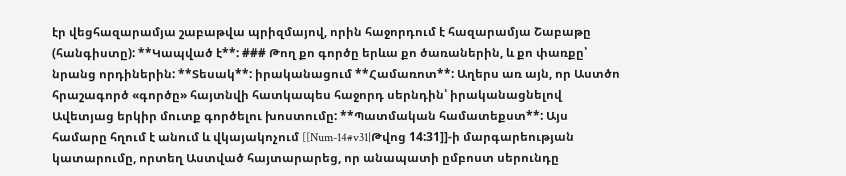էր վեցհազարամյա շաբաթվա պրիզմայով, որին հաջորդում է հազարամյա Շաբաթը (հանգիստը): **Կապված է**: ### Թող քո գործը երևա քո ծառաներին, և քո փառքը՝ նրանց որդիներին: **Տեսակ**: իրականացում **Համառոտ**: Աղերս առ այն, որ Աստծո հրաշագործ «գործը» հայտնվի հատկապես հաջորդ սերնդին՝ իրականացնելով Ավետյաց երկիր մուտք գործելու խոստումը: **Պատմական համատեքստ**: Այս համարը հղում է անում և վկայակոչում [[Num-14#v31|Թվոց 14:31]]-ի մարգարեության կատարումը, որտեղ Աստված հայտարարեց, որ անապատի ըմբոստ սերունդը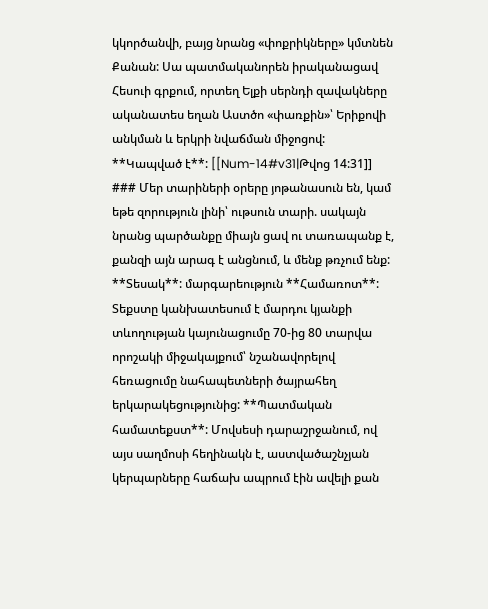կկործանվի, բայց նրանց «փոքրիկները» կմտնեն Քանան: Սա պատմականորեն իրականացավ Հեսուի գրքում, որտեղ Ելքի սերնդի զավակները ականատես եղան Աստծո «փառքին»՝ Երիքովի անկման և երկրի նվաճման միջոցով: **Կապված է**: [[Num-14#v31|Թվոց 14:31]] ### Մեր տարիների օրերը յոթանասուն են, կամ եթե զորություն լինի՝ ութսուն տարի. սակայն նրանց պարծանքը միայն ցավ ու տառապանք է, քանզի այն արագ է անցնում, և մենք թռչում ենք: **Տեսակ**: մարգարեություն **Համառոտ**: Տեքստը կանխատեսում է մարդու կյանքի տևողության կայունացումը 70-ից 80 տարվա որոշակի միջակայքում՝ նշանավորելով հեռացումը նահապետների ծայրահեղ երկարակեցությունից: **Պատմական համատեքստ**: Մովսեսի դարաշրջանում, ով այս սաղմոսի հեղինակն է, աստվածաշնչյան կերպարները հաճախ ապրում էին ավելի քան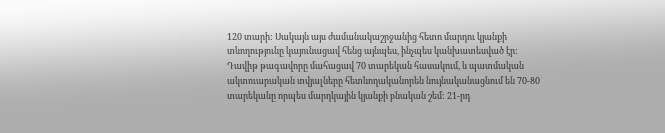120 տարի: Սակայն այս ժամանակաշրջանից հետո մարդու կյանքի տևողությունը կայունացավ հենց այնպես, ինչպես կանխատեսված էր: Դավիթ թագավորը մահացավ 70 տարեկան հասակում, և պատմական ակտուարական տվյալները հետևողականորեն նույնականացնում են 70-80 տարեկանը որպես մարդկային կյանքի բնական շեմ: 21-րդ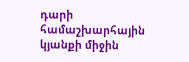դարի համաշխարհային կյանքի միջին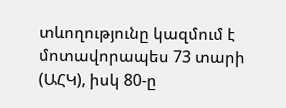տևողությունը կազմում է մոտավորապես 73 տարի (ԱՀԿ), իսկ 80-ը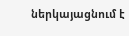ներկայացնում է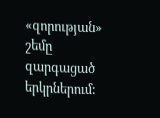«զորության» շեմը զարգացած երկրներում: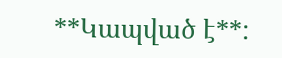**Կապված է**: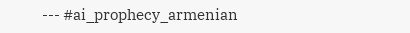--- #ai_prophecy_armenian